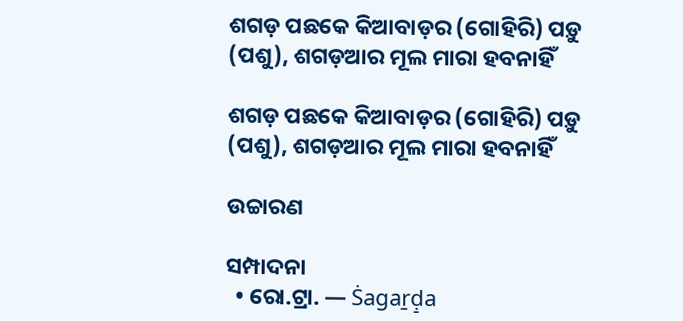ଶଗଡ଼ ପଛକେ କିଆବାଡ଼ର (ଗୋହିରି) ପଡ଼ୁ (ପଶୁ), ଶଗଡ଼ଆର ମୂଲ ମାରା ହବନାହିଁ

ଶଗଡ଼ ପଛକେ କିଆବାଡ଼ର (ଗୋହିରି) ପଡ଼ୁ (ପଶୁ), ଶଗଡ଼ଆର ମୂଲ ମାରା ହବନାହିଁ

ଉଚ୍ଚାରଣ

ସମ୍ପାଦନା
  • ରୋ.ଟ୍ରା. — Ṡagaṟḍ̠a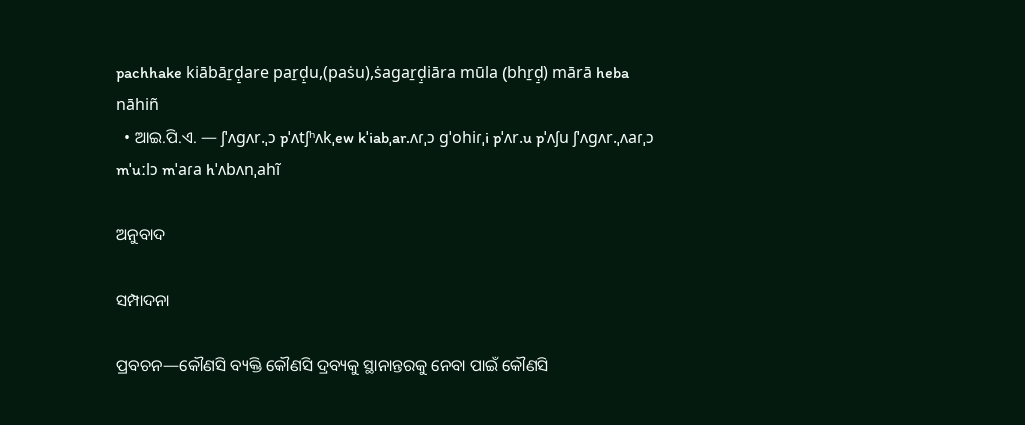pachhake kiābāṟḍ̠are paṟḍ̠u,(paṡu),ṡagaṟḍ̠iāra mūla (bhṟḍ̠) mārā heba nāhiñ
  • ଆଇ.ପି.ଏ. — ʃˈʌɡʌr.ˌɔ pˈʌtʃʰʌkˌew kˈiabˌar.ʌɾˌɔ ɡˈohiɾˌi pˈʌr.u pˈʌʃu ʃˈʌɡʌr.ˌʌaɾˌɔ mˈuːlɔ mˈaɾa hˈʌbʌnˌahĩ

ଅନୁବାଦ

ସମ୍ପାଦନା

ପ୍ରବଚନ—କୌଣସି ବ୍ୟକ୍ତି କୌଣସି ଦ୍ରବ୍ୟକୁ ସ୍ଥାନାନ୍ତରକୁ ନେବା ପାଇଁ କୌଣସି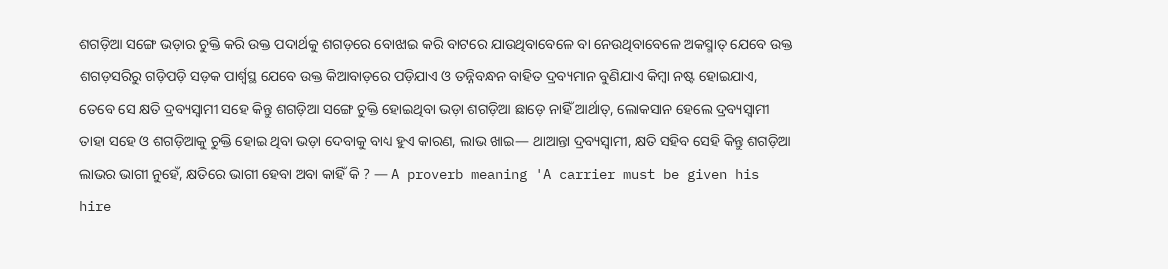ଶଗଡ଼ିଆ ସଙ୍ଗେ ଭଡ଼ାର ଚୁକ୍ତି କରି ଉକ୍ତ ପଦାର୍ଥକୁ ଶଗଡ଼ରେ ବୋଝାଇ କରି ବାଟରେ ଯାଉଥିବାବେଳେ ବା ନେଉଥିବାବେଳେ ଅକସ୍ମାତ୍ ଯେବେ ଉକ୍ତ ଶଗଡ଼ସରିରୁ ଗଡ଼ିପଡ଼ି ସଡ଼କ ପାର୍ଶ୍ୱସ୍ଥ ଯେବେ ଉକ୍ତ କିଆବାଡ଼ରେ ପଡ଼ିଯାଏ ଓ ତନ୍ନିବନ୍ଧନ ବାହିତ ଦ୍ରବ୍ୟମାନ ବୁଣିଯାଏ କିମ୍ୱା ନଷ୍ଟ ହୋଇଯାଏ, ତେବେ ସେ କ୍ଷତି ଦ୍ରବ୍ୟସ୍ୱାମୀ ସହେ କିନ୍ତୁ ଶଗଡ଼ିଆ ସଙ୍ଗେ ଚୁକ୍ତି ହୋଇଥିବା ଭଡ଼ା ଶଗଡ଼ିଆ ଛାଡ଼େ ନାହିଁ ଆର୍ଥାତ୍, ଲୋକସାନ ହେଲେ ଦ୍ରବ୍ୟସ୍ୱାମୀ ତାହା ସହେ ଓ ଶଗଡ଼ିଆକୁ ଚୁକ୍ତି ହୋଇ ଥିବା ଭଡ଼ା ଦେବାକୁ ବାଧ୍ୟ ହୁଏ କାରଣ, ଲାଭ ଖାଇ— ଥାଆନ୍ତା ଦ୍ରବ୍ୟସ୍ୱାମୀ, କ୍ଷତି ସହିବ ସେହି କିନ୍ତୁ ଶଗଡ଼ିଆ ଲାଭର ଭାଗୀ ନୁହେଁ, କ୍ଷତିରେ ଭାଗୀ ହେବା ଅବା କାହିଁ କି ? — A proverb meaning 'A carrier must be given his hire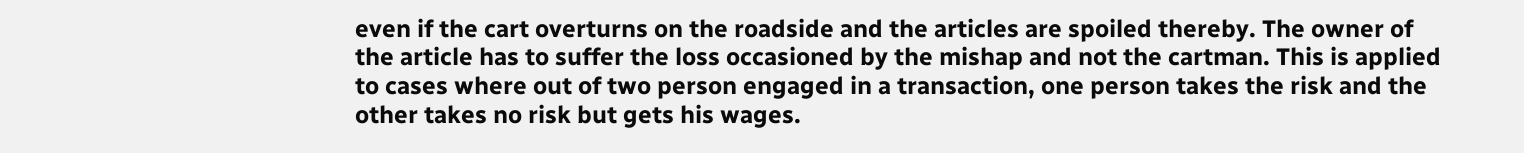even if the cart overturns on the roadside and the articles are spoiled thereby. The owner of the article has to suffer the loss occasioned by the mishap and not the cartman. This is applied to cases where out of two person engaged in a transaction, one person takes the risk and the other takes no risk but gets his wages.